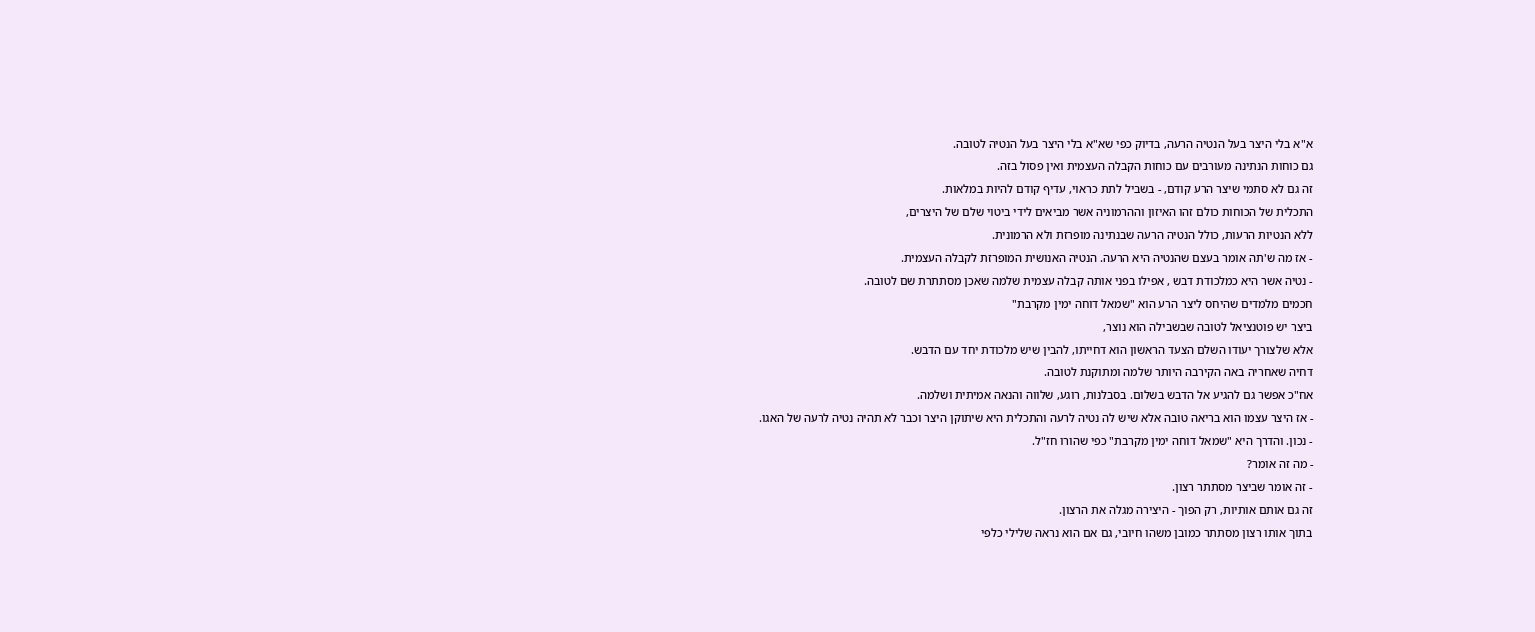א"א בלי היצר בעל הנטיה הרעה, בדיוק כפי שא"א בלי היצר בעל הנטיה לטובה.
גם כוחות הנתינה מעורבים עם כוחות הקבלה העצמית ואין פסול בזה.
זה גם לא סתמי שיצר הרע קודם, - בשביל לתת כראוי, עדיף קודם להיות במלאות.
התכלית של הכוחות כולם זהו האיזון וההרמוניה אשר מביאים לידי ביטוי שלם של היצרים,
ללא הנטיות הרעות, כולל הנטיה הרעה שבנתינה מופרזת ולא הרמונית.
- אז מה ש'תה אומר בעצם שהנטיה היא הרעה. הנטיה האנושית המופרזת לקבלה העצמית.
- נטיה אשר היא כמלכודת דבש , אפילו בפני אותה קבלה עצמית שלמה שאכן מסתתרת שם לטובה.
חכמים מלמדים שהיחס ליצר הרע הוא "שמאל דוחה ימין מקרבת"
ביצר יש פוטנציאל לטובה שבשבילה הוא נוצר,
אלא שלצורך יעודו השלם הצעד הראשון הוא דחייתו, להבין שיש מלכודת יחד עם הדבש.
דחיה שאחריה באה הקירבה היותר שלמה ומתוקנת לטובה.
אח"כ אפשר גם להגיע אל הדבש בשלום. בסבלנות, רוגע, שלווה והנאה אמיתית ושלמה.
- אז היצר עצמו הוא בריאה טובה אלא שיש לה נטיה לרעה והתכלית היא שיתוקן היצר וכבר לא תהיה נטיה לרעה של האגו.
- נכון. והדרך היא "שמאל דוחה ימין מקרבת" כפי שהורו חז"ל.
- מה זה אומר?
- זה אומר שביצר מסתתר רצון.
זה גם אותם אותיות, רק הפוך - היצירה מגלה את הרצון.
בתוך אותו רצון מסתתר כמובן משהו חיובי, גם אם הוא נראה שלילי כלפי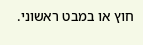חוץ או במבט ראשוני.